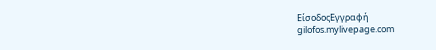ΕίσοδοςΕγγραφή
gilofos.mylivepage.com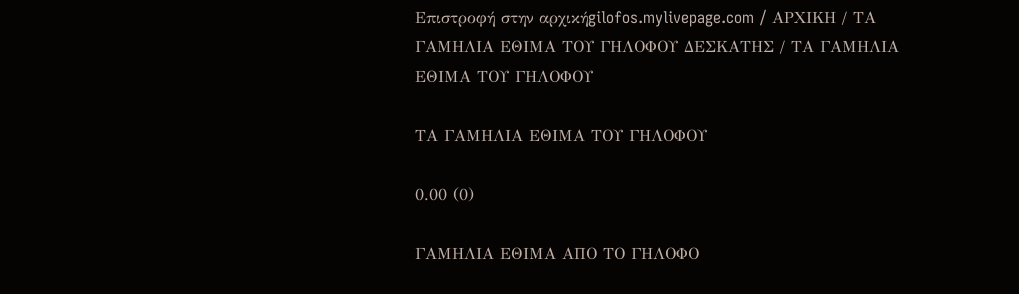Επιστροφή στην αρχικήgilofos.mylivepage.com / ΑΡΧΙΚΗ / ΤΑ ΓΑΜΗΛΙΑ ΕΘΙΜΑ ΤΟΥ ΓΗΛΟΦΟΥ ΔΕΣΚΑΤΗΣ / ΤΑ ΓΑΜΗΛΙΑ ΕΘΙΜΑ ΤΟΥ ΓΗΛΟΦΟΥ

ΤΑ ΓΑΜΗΛΙΑ ΕΘΙΜΑ ΤΟΥ ΓΗΛΟΦΟΥ

0.00 (0)

ΓΑΜΗΛΙΑ ΕΘΙΜΑ ΑΠΟ ΤΟ ΓΗΛΟΦΟ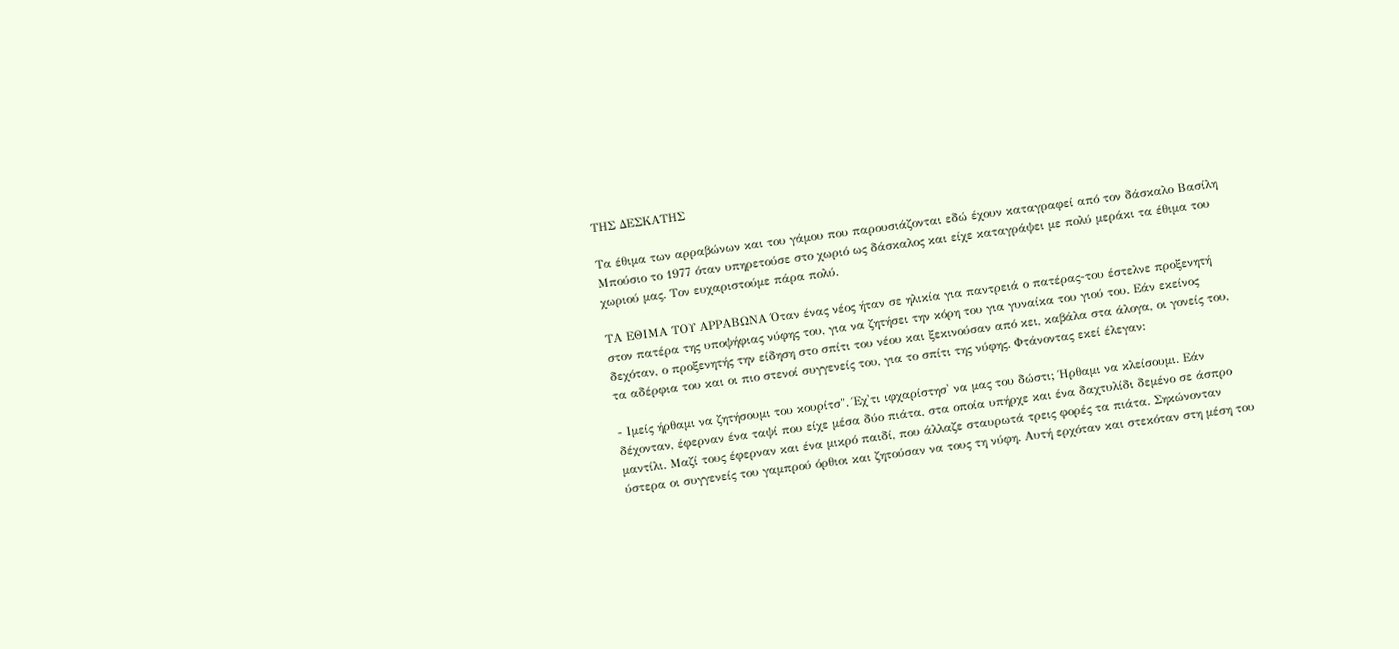ΤΗΣ ΔΕΣΚΑΤΗΣ

Τα έθιμα των αρραβώνων και του γάμου που παρουσιάζονται εδώ έχουν καταγραφεί από τον δάσκαλο Βασίλη Μπούσιο το 1977 όταν υπηρετούσε στο χωριό ως δάσκαλος και είχε καταγράψει με πολύ μεράκι τα έθιμα του χωριού μας. Τον ευχαριστούμε πάρα πολύ.

ΤΑ ΕΘΙΜΑ ΤΟΥ ΑΡΡΑΒΩΝΑ Όταν ένας νέος ήταν σε ηλικία για παντρειά ο πατέρας-του έστελνε προξενητή στον πατέρα της υποψήφιας νύφης του, για να ζητήσει την κόρη του για γυναίκα του γιού του. Εάν εκείνος δεχόταν, ο προξενητής την είδηση στο σπίτι του νέου και ξεκινούσαν από κει, καβάλα στα άλογα, οι γονείς του, τα αδέρφια του και οι πιο στενοί συγγενείς του, για το σπίτι της νύφης. Φτάνοντας εκεί έλεγαν:

- Ιμείς ήρθαμι να ζητήσουμι του κουρίτσ". Έχ'τι ιφχαρίστησ' να μας του δώστι; Ήρθαμι να κλείσουμι. Εάν δέχονταν, έφερναν ένα ταψί που είχε μέσα δύο πιάτα, στα οποία υπήρχε και ένα δαχτυλίδι δεμένο σε άσπρο μαντίλι. Μαζί τους έφερναν και ένα μικρό παιδί, που άλλαζε σταυρωτά τρεις φορές τα πιάτα. Σηκώνονταν ύστερα οι συγγενείς του γαμπρού όρθιοι και ζητούσαν να τους τη νύφη. Αυτή ερχόταν και στεκόταν στη μέση του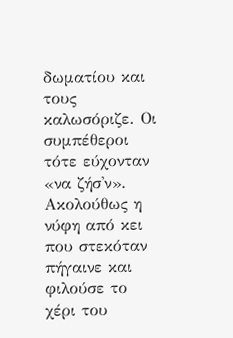δωματίου και τους καλωσόριζε. Οι συμπέθεροι τότε εύχονταν «να ζήσ'ν». Ακολούθως η νύφη από κει που στεκόταν πήγαινε και φιλούσε το χέρι του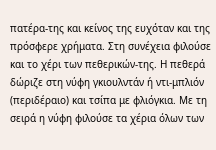πατέρα-της και κείνος της ευχόταν και της πρόσφερε χρήματα. Στη συνέχεια φιλούσε και το χέρι των πεθερικών-της. Η πεθερά δώριζε στη νύφη γκιουλντάν ή ντι-μπλιόν (περιδέραιο) και τσίπα με φλιόγκια. Με τη σειρά η νύφη φιλούσε τα χέρια όλων των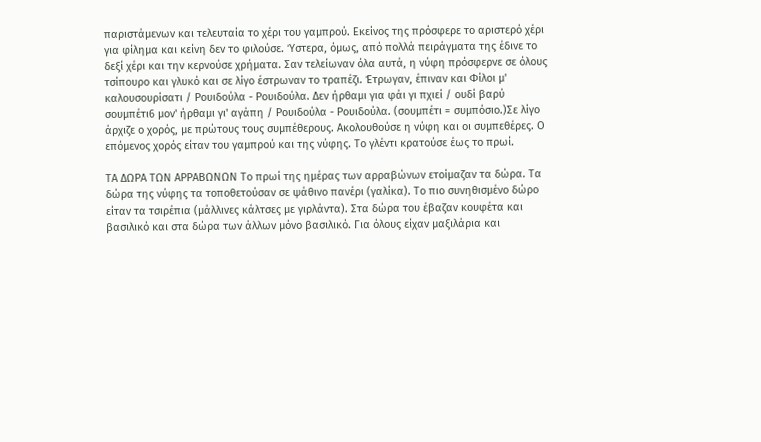παριστάμενων και τελευταία το χέρι του γαμπρού. Εκείνος της πρόσφερε το αριστερό χέρι για φίλημα και κείνη δεν το φιλούσε. Ύστερα, όμως, από πολλά πειράγματα της έδινε το δεξί χέρι και την κερνούσε χρήματα. Σαν τελείωναν όλα αυτά, η νύφη πρόσφερνε σε όλους τσίπουρο και γλυκό και σε λίγο έστρωναν το τραπέζι. Έτρωγαν, έπιναν και Φίλοι μ' καλουσουρίσατι / Ρουιδούλα - Ρουιδούλα. Δεν ήρθαμι για φάι γι πχιεί / ουδί βαρύ σουμπέτι6 μον' ήρθαμι γι' αγάπη / Ρουιδούλα - Ρουιδούλα. (σουμπέτι = συμπόσιο.)Σε λίγο άρχιζε ο χορός, με πρώτους τους συμπέθερους. Ακολουθούσε η νύφη και οι συμπεθέρες. Ο επόμενος χορός είταν του γαμπρού και της νύφης. Το γλέντι κρατούσε έως το πρωί.

ΤΑ ΔΩΡΑ ΤΩΝ ΑΡΡΑΒΩΝΩΝ Το πρωί της ημέρας των αρραβώνων ετοίμαζαν τα δώρα. Τα δώρα της νύφης τα τοποθετούσαν σε ψάθινο πανέρι (γαλίκα). Το πιο συνηθισμένο δώρο είταν τα τσιρέπια (μάλλινες κάλτσες με γιρλάντα). Στα δώρα του έβαζαν κουφέτα και βασιλικό και στα δώρα των άλλων μόνο βασιλικό. Για όλους είχαν μαξιλάρια και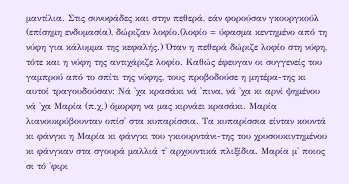μαντίλια. Στις συνυφάδες και στην πεθερά, εάν φορούσαν γκουργκούλ (επίσημη ενδυμασία), δώριζαν λοφίο.(λοφίο = ύφασμα κεντημένο από τη νύφη για κάλυμμα της κεφαλής.) Όταν η πεθερά δώριζε λοφίο στη νύφη, τότε και η νύφη της αντιχάριζε λοφίο. Καθώς έφευγαν οι συγγενείς του γαμπρού από το σπίτι της νύφης, τους προβοδούσε η μητέρα-της κι αυτοί τραγουδούσαν: Νά 'χα κρασάκι νά 'πινα, νά 'χα κι αρνί ψημένου νά 'χα Μαρία (π.χ.) όμορφη να μας κιρνάει κρασάκι. Μαρία λιανουκρύβουνταν οπίσ' στα κυπαρίσσια. Τα κυπαρίσσια είνταν κουντά κι φάνγκι η Μαρία κι φάνγκι του γκιουρντάνι-της του χρυσουκιντημένου κι φάνγκαν στα σγουρά μαλλιά τ' αρχουντικά πλιξίδια. Μαρία μ' ποιος σι τό 'φιρι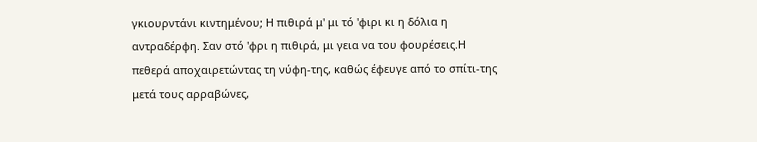γκιουρντάνι κιντημένου; Η πιθιρά μ' μι τό 'φιρι κι η δόλια η αντραδέρφη. Σαν στό 'φρι η πιθιρά, μι γεια να του φουρέσεις.Η πεθερά αποχαιρετώντας τη νύφη-της, καθώς έφευγε από το σπίτι-της μετά τους αρραβώνες,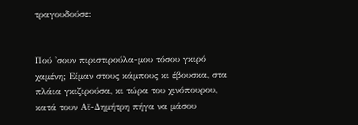τραγουδούσε:


Πού 'σουν πιριστιρούλα-μου τόσου γκιρό χαμένη; Είμαν στους κάμπους κι έβουσκα, στα πλάια γκιζιρούσα, κι τώρα του χινόπουρου, κατά τουν Αϊ-Δημήτρη πήγα να μάσου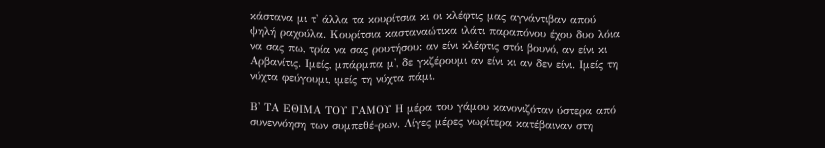κάστανα μι τ' άλλα τα κουρίτσια κι οι κλέφτις μας αγνάντιβαν απού ψηλή ραχούλα. Κουρίτσια κασταναώτικα ιλάτι παραπόνου έχου δυο λόια να σας πω, τρία να σας ρουτήσου: αν είνι κλέφτις στόι βουνό, αν είνι κι Αρβανίτις. Ιμείς, μπάρμπα μ', δε γκζέρουμι αν είνι κι αν δεν είνι. Ιμείς τη νύχτα φεύγουμι, ιμείς τη νύχτα πάμι.

Β' ΤΑ ΕΘΙΜΑ ΤΟΥ ΓΑΜΟΥ Η μέρα του γάμου κανονιζόταν ύστερα από συνεννόηση των συμπεθέ-ρων. Λίγες μέρες νωρίτερα κατέβαιναν στη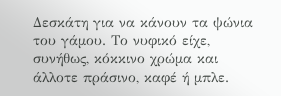Δεσκάτη για να κάνουν τα ψώνια του γάμου. Το νυφικό είχε, συνήθως, κόκκινο χρώμα και άλλοτε πράσινο, καφέ ή μπλε.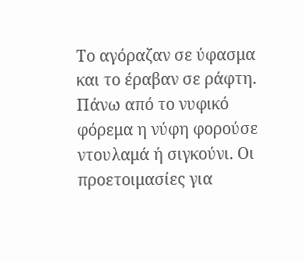Το αγόραζαν σε ύφασμα και το έραβαν σε ράφτη. Πάνω από το νυφικό φόρεμα η νύφη φορούσε ντουλαμά ή σιγκούνι. Οι προετοιμασίες για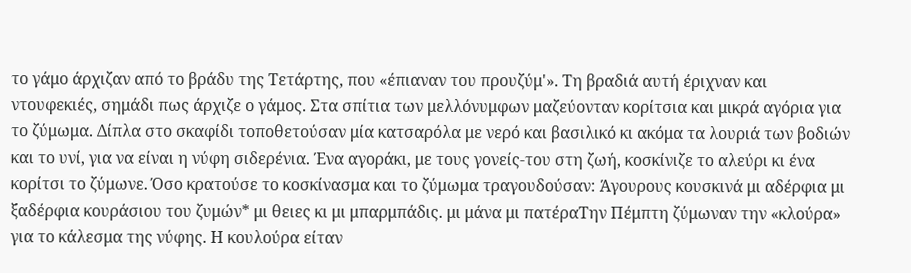το γάμο άρχιζαν από το βράδυ της Τετάρτης, που «έπιαναν του προυζύμ'». Τη βραδιά αυτή έριχναν και ντουφεκιές, σημάδι πως άρχιζε ο γάμος. Στα σπίτια των μελλόνυμφων μαζεύονταν κορίτσια και μικρά αγόρια για το ζύμωμα. Δίπλα στο σκαφίδι τοποθετούσαν μία κατσαρόλα με νερό και βασιλικό κι ακόμα τα λουριά των βοδιών και το υνί, για να είναι η νύφη σιδερένια. Ένα αγοράκι, με τους γονείς-του στη ζωή, κοσκίνιζε το αλεύρι κι ένα κορίτσι το ζύμωνε. Όσο κρατούσε το κοσκίνασμα και το ζύμωμα τραγουδούσαν: Άγουρους κουσκινά μι αδέρφια μι ξαδέρφια κουράσιου του ζυμών* μι θειες κι μι μπαρμπάδις. μι μάνα μι πατέραΤην Πέμπτη ζύμωναν την «κλούρα» για το κάλεσμα της νύφης. Η κουλούρα είταν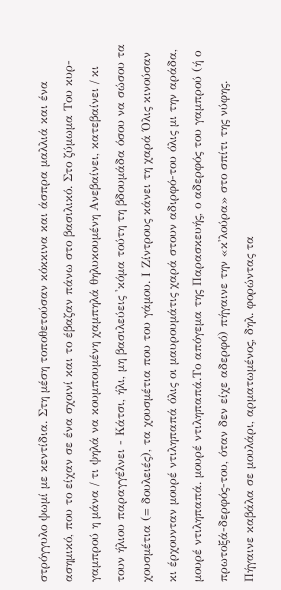στρόγγυλο ψωμί με κεντίδια. Στη μέση τοποθετούσαν κόκκινα και άσπρα μαλλιά και ένα ασημικό, που το είχαν σε ένα σχοινί και το έβαζαν πάνω στο βασιλικό. Στο ζύμωμα Του κυρ-γαμπρού η μάνα / τι ψηλά να κουμπουμένη χαμπηλά θηλυκουμένη Ανεβαίνει, κατεβαίνει / κι τουν ήλιου παραγγέλνει - Κάτσι, ήλι, μη βασιλεύεις 'κόμα τούτη τη βδουμάδα όσου να σώσου τα χουσμέτια (= δουλειές), τα χουσμέτια που του γάμου. Ι Ζίντρους κάνει τη χαρά Όλις κινούσαν κι έρχουνταν μουρέ ντιληπαπά όλις οι μαυρουμάτις χαρά στουν αδιρφό-του όλις μι την αράδα, μουρέ ντιληπαπά. μουρέ ντιληπαπά.Το απόγεμα της Παρασκευής, ο αδερφός του γαμπρού (ή ο πρωτοξά-δερφός-του, όταν δεν είχε αδερφό) πήγαινε την «κ'λούρα» στο σπίτι της νύφης. Πήγαινε καβάλα σε μουλάρι, αρματωμένος, δηλ. φορώντας τα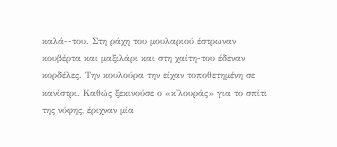καλά--του. Στη ράχη του μουλαριού έστρωναν κουβέρτα και μαξιλάρι και στη χαίτη-του έδεναν κορδέλες. Την κουλούρα την είχαν τοποθετημένη σε κανίστρι. Καθώς ξεκινούσε ο «κ'λουράς» για το σπίτι της νύφης, έριχναν μία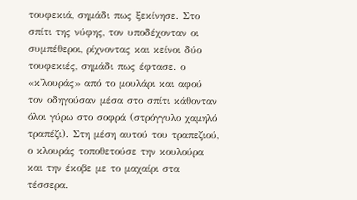τουφεκιά, σημάδι πως ξεκίνησε. Στο σπίτι της νύφης, τον υποδέχονταν οι συμπέθεροι, ρίχνοντας και κείνοι δύο τουφεκιές, σημάδι πως έφτασε. ο «κ'λουράς» από το μουλάρι και αφού τον οδηγούσαν μέσα στο σπίτι κάθονταν όλοι γύρω στο σοφρά (στρόγγυλο χαμηλό τραπέζι). Στη μέση αυτού του τραπεζιού, ο κλουράς τοποθετούσε την κουλούρα και την έκοβε με το μαχαίρι στα τέσσερα.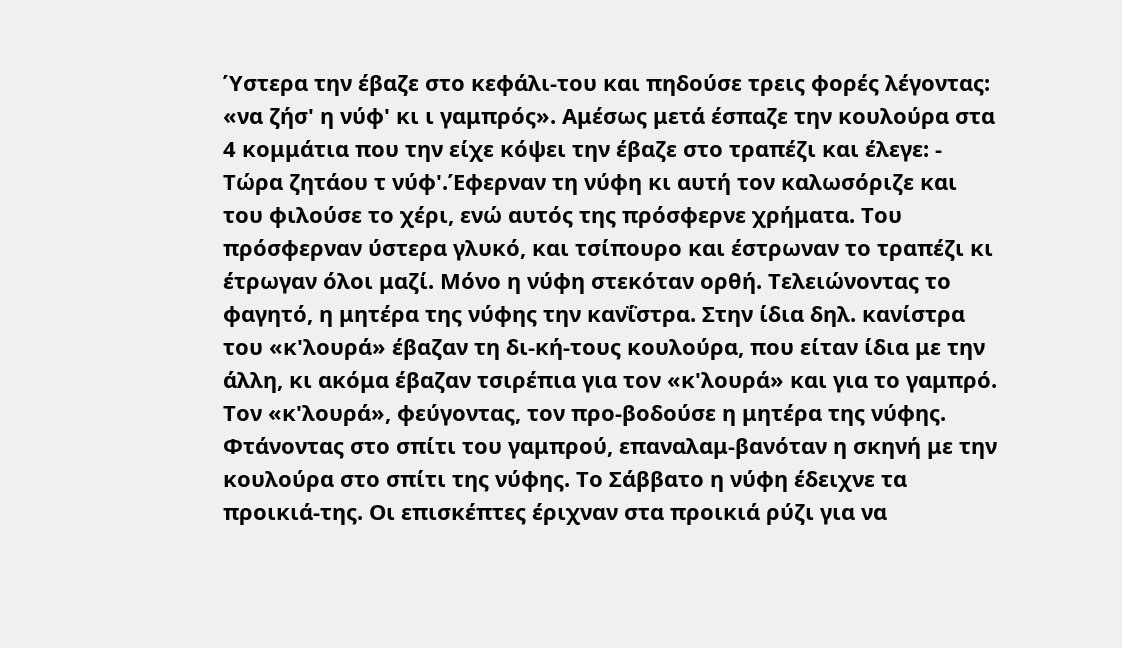Ύστερα την έβαζε στο κεφάλι-του και πηδούσε τρεις φορές λέγοντας: «να ζήσ' η νύφ' κι ι γαμπρός». Αμέσως μετά έσπαζε την κουλούρα στα 4 κομμάτια που την είχε κόψει την έβαζε στο τραπέζι και έλεγε: - Τώρα ζητάου τ νύφ'.Έφερναν τη νύφη κι αυτή τον καλωσόριζε και του φιλούσε το χέρι, ενώ αυτός της πρόσφερνε χρήματα. Του πρόσφερναν ύστερα γλυκό, και τσίπουρο και έστρωναν το τραπέζι κι έτρωγαν όλοι μαζί. Μόνο η νύφη στεκόταν ορθή. Τελειώνοντας το φαγητό, η μητέρα της νύφης την κανΐστρα. Στην ίδια δηλ. κανίστρα του «κ'λουρά» έβαζαν τη δι-κή-τους κουλούρα, που είταν ίδια με την άλλη, κι ακόμα έβαζαν τσιρέπια για τον «κ'λουρά» και για το γαμπρό. Τον «κ'λουρά», φεύγοντας, τον προ-βοδούσε η μητέρα της νύφης. Φτάνοντας στο σπίτι του γαμπρού, επαναλαμ-βανόταν η σκηνή με την κουλούρα στο σπίτι της νύφης. Το Σάββατο η νύφη έδειχνε τα προικιά-της. Οι επισκέπτες έριχναν στα προικιά ρύζι για να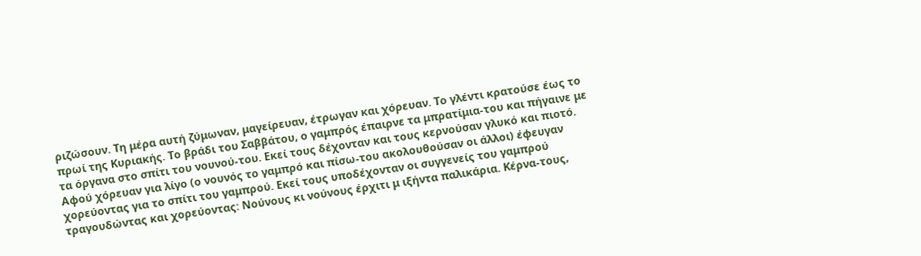ριζώσουν. Τη μέρα αυτή ζύμωναν, μαγείρευαν, έτρωγαν και χόρευαν. Το γλέντι κρατούσε έως το πρωί της Κυριακής. Το βράδι του Σαββάτου, ο γαμπρός έπαιρνε τα μπρατίμια-του και πήγαινε με τα όργανα στο σπίτι του νουνού-του. Εκεί τους δέχονταν και τους κερνούσαν γλυκό και πιοτό. Αφού χόρευαν για λίγο (ο νουνός το γαμπρό και πίσω-του ακολουθούσαν οι άλλοι) έφευγαν χορεύοντας για το σπίτι του γαμπρού. Εκεί τους υποδέχονταν οι συγγενείς του γαμπρού τραγουδώντας και χορεύοντας: Νούνους κι νούνους έρχιτι μ ιξήντα παλικάρια. Κέρνα-τους,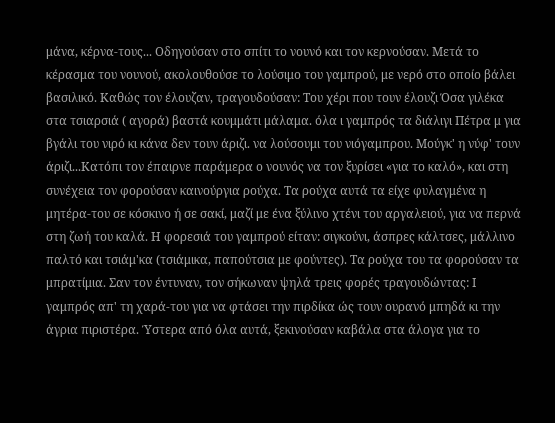μάνα, κέρνα-τους... Οδηγούσαν στο σπίτι το νουνό και τον κερνούσαν. Μετά το κέρασμα του νουνού, ακολουθούσε το λούσιμο του γαμπρού, με νερό στο οποίο βάλει βασιλικό. Καθώς τον έλουζαν, τραγουδούσαν: Του χέρι που τουν έλουζι Όσα γιλέκα στα τσιαρσιά ( αγορά) βαστά κουμμάτι μάλαμα. όλα ι γαμπρός τα διάλιγι Πέτρα μ για βγάλι του νιρό κι κάνα δεν τουν άριζι. να λούσουμι του νιόγαμπρου. Μούγκ' η νύφ' τουν άριζι...Κατόπι τον έπαιρνε παράμερα ο νουνός να τον ξυρίσει «για το καλό», και στη συνέχεια τον φορούσαν καινούργια ρούχα. Τα ρούχα αυτά τα είχε φυλαγμένα η μητέρα-του σε κόσκινο ή σε σακί, μαζί με ένα ξύλινο χτένι του αργαλειού, για να περνά στη ζωή του καλά. Η φορεσιά του γαμπρού είταν: σιγκούνι, άσπρες κάλτσες, μάλλινο παλτό και τσιάμ'κα (τσιάμικα, παπούτσια με φούντες). Τα ρούχα του τα φορούσαν τα μπρατίμια. Σαν τον έντυναν, τον σήκωναν ψηλά τρεις φορές τραγουδώντας: Ι γαμπρός απ' τη χαρά-του για να φτάσει την πιρδίκα ώς τουν ουρανό μπηδά κι την άγρια πιριστέρα. Ύστερα από όλα αυτά, ξεκινούσαν καβάλα στα άλογα για το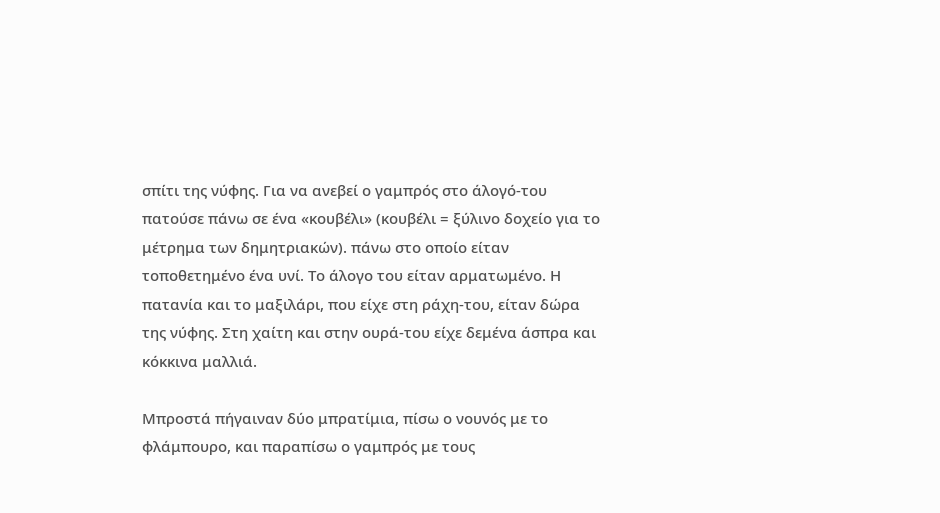σπίτι της νύφης. Για να ανεβεί ο γαμπρός στο άλογό-του πατούσε πάνω σε ένα «κουβέλι» (κουβέλι = ξύλινο δοχείο για το μέτρημα των δημητριακών). πάνω στο οποίο είταν τοποθετημένο ένα υνί. Το άλογο του είταν αρματωμένο. Η πατανία και το μαξιλάρι, που είχε στη ράχη-του, είταν δώρα της νύφης. Στη χαίτη και στην ουρά-του είχε δεμένα άσπρα και κόκκινα μαλλιά.

Μπροστά πήγαιναν δύο μπρατίμια, πίσω ο νουνός με το φλάμπουρο, και παραπίσω ο γαμπρός με τους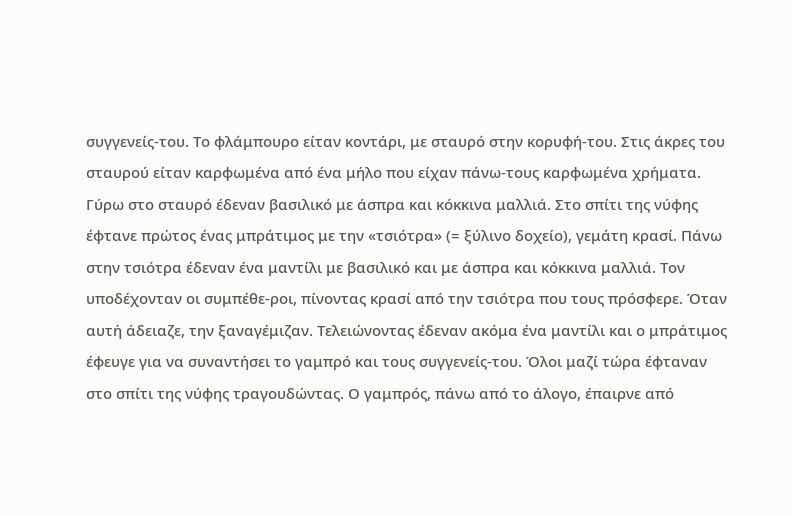συγγενείς-του. Το φλάμπουρο είταν κοντάρι, με σταυρό στην κορυφή-του. Στις άκρες του σταυρού είταν καρφωμένα από ένα μήλο που είχαν πάνω-τους καρφωμένα χρήματα. Γύρω στο σταυρό έδεναν βασιλικό με άσπρα και κόκκινα μαλλιά. Στο σπίτι της νύφης έφτανε πρώτος ένας μπράτιμος με την «τσιότρα» (= ξύλινο δοχείο), γεμάτη κρασί. Πάνω στην τσιότρα έδεναν ένα μαντίλι με βασιλικό και με άσπρα και κόκκινα μαλλιά. Τον υποδέχονταν οι συμπέθε-ροι, πίνοντας κρασί από την τσιότρα που τους πρόσφερε. Όταν αυτή άδειαζε, την ξαναγέμιζαν. Τελειώνοντας έδεναν ακόμα ένα μαντίλι και ο μπράτιμος έφευγε για να συναντήσει το γαμπρό και τους συγγενείς-του. Όλοι μαζί τώρα έφταναν στο σπίτι της νύφης τραγουδώντας. Ο γαμπρός, πάνω από το άλογο, έπαιρνε από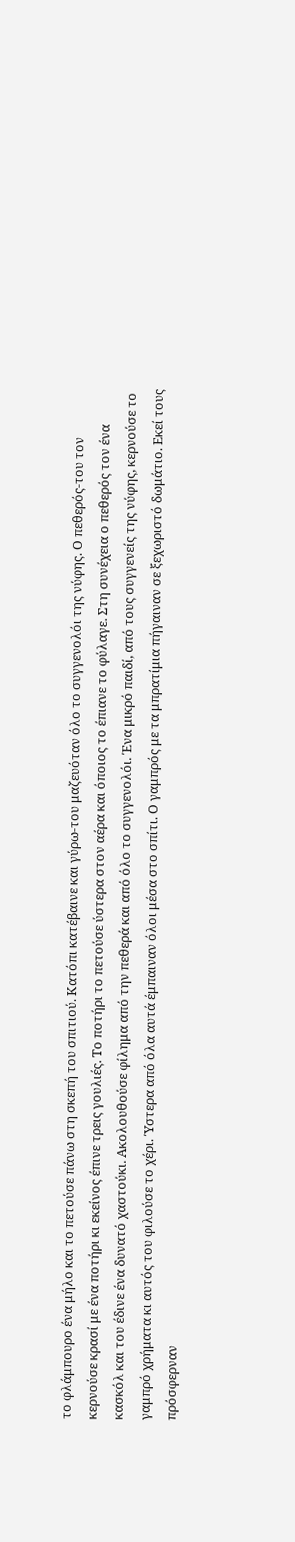το φλάμπουρο ένα μήλο και το πετούσε πάνω στη σκεπή του σπιτιού. Κατόπι κατέβαινε και γύρω-του μαζευόταν όλο το συγγενολόι της νύφης. Ο πεθερός-του τον κερνούσε κρασί με ένα ποτήρι κι εκείνος έπινε τρεις γουλιές. Το ποτήρι το πετούσε ύστερα στον αέρα και όποιος το έπιανε το φύλαγε. Στη συνέχεια ο πεθερός τον ένα κασκόλ και του έδινε ένα δυνατό χαστούκι. Ακολουθούσε φίλημα από την πεθερά και από όλο το συγγενολόι. Ένα μικρό παιδί, από τους συγγενείς της νύφης, κερνούσε το γαμπρό χρήματα κι αυτός του φιλούσε το χέρι. Ύστερα από όλα αυτά έμπαιναν όλοι μέσα στο σπίτι. Ο γαμπρός με τα μπρατίμια πήγαιναν σε ξεχωριστό δωμάτιο. Εκεί τους πρόσφερναν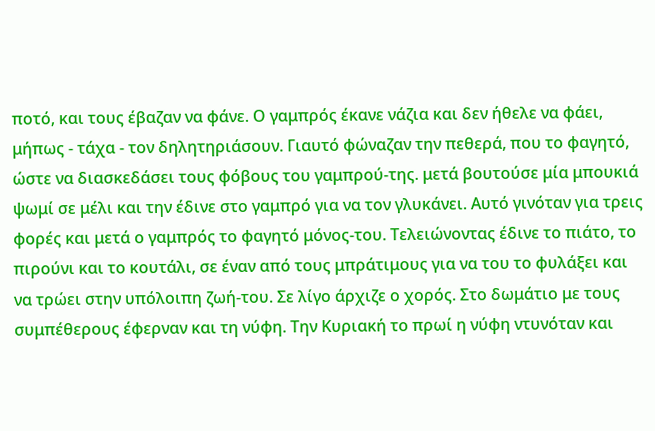ποτό, και τους έβαζαν να φάνε. Ο γαμπρός έκανε νάζια και δεν ήθελε να φάει, μήπως - τάχα - τον δηλητηριάσουν. Γιαυτό φώναζαν την πεθερά, που το φαγητό, ώστε να διασκεδάσει τους φόβους του γαμπρού-της. μετά βουτούσε μία μπουκιά ψωμί σε μέλι και την έδινε στο γαμπρό για να τον γλυκάνει. Αυτό γινόταν για τρεις φορές και μετά ο γαμπρός το φαγητό μόνος-του. Τελειώνοντας έδινε το πιάτο, το πιρούνι και το κουτάλι, σε έναν από τους μπράτιμους για να του το φυλάξει και να τρώει στην υπόλοιπη ζωή-του. Σε λίγο άρχιζε ο χορός. Στο δωμάτιο με τους συμπέθερους έφερναν και τη νύφη. Την Κυριακή το πρωί η νύφη ντυνόταν και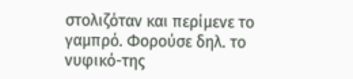στολιζόταν και περίμενε το γαμπρό. Φορούσε δηλ. το νυφικό-της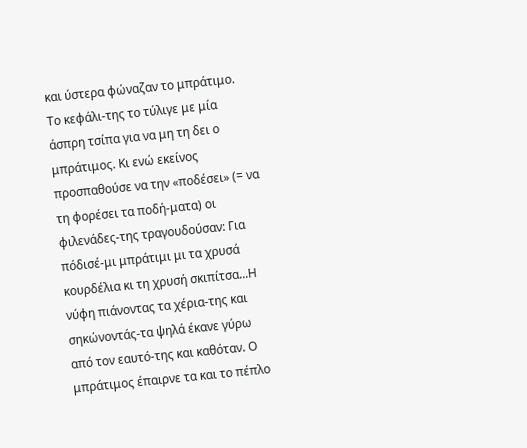και ύστερα φώναζαν το μπράτιμο. Το κεφάλι-της το τύλιγε με μία άσπρη τσίπα για να μη τη δει ο μπράτιμος. Κι ενώ εκείνος προσπαθούσε να την «ποδέσει» (= να τη φορέσει τα ποδή-ματα) οι φιλενάδες-της τραγουδούσαν: Για πόδισέ-μι μπράτιμι μι τα χρυσά κουρδέλια κι τη χρυσή σκιπίτσα...Η νύφη πιάνοντας τα χέρια-της και σηκώνοντάς-τα ψηλά έκανε γύρω από τον εαυτό-της και καθόταν. Ο μπράτιμος έπαιρνε τα και το πέπλο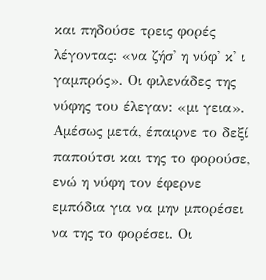και πηδούσε τρεις φορές λέγοντας: «να ζήσ' η νύφ' κ' ι γαμπρός». Οι φιλενάδες της νύφης του έλεγαν: «μι γεια». Αμέσως μετά, έπαιρνε το δεξί παπούτσι και της το φορούσε, ενώ η νύφη τον έφερνε εμπόδια για να μην μπορέσει να της το φορέσει. Οι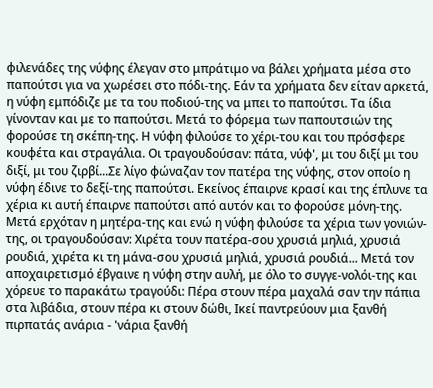φιλενάδες της νύφης έλεγαν στο μπράτιμο να βάλει χρήματα μέσα στο παπούτσι για να χωρέσει στο πόδι-της. Εάν τα χρήματα δεν είταν αρκετά, η νύφη εμπόδιζε με τα του ποδιού-της να μπει το παπούτσι. Τα ίδια γίνονταν και με το παπούτσι. Μετά το φόρεμα των παπουτσιών της φορούσε τη σκέπη-της. Η νύφη φιλούσε το χέρι-του και του πρόσφερε κουφέτα και στραγάλια. Οι τραγουδούσαν: πάτα, νύφ', μι του διξί μι του διξί, μι του ζιρβί...Σε λίγο φώναζαν τον πατέρα της νύφης, στον οποίο η νύφη έδινε το δεξί-της παπούτσι. Εκείνος έπαιρνε κρασί και της έπλυνε τα χέρια κι αυτή έπαιρνε παπούτσι από αυτόν και το φορούσε μόνη-της. Μετά ερχόταν η μητέρα-της και ενώ η νύφη φιλούσε τα χέρια των γονιών-της, οι τραγουδούσαν: Χιρέτα τουν πατέρα-σου χρυσιά μηλιά, χρυσιά ρουδιά, χιρέτα κι τη μάνα-σου χρυσιά μηλιά, χρυσιά ρουδιά... Μετά τον αποχαιρετισμό έβγαινε η νύφη στην αυλή, με όλο το συγγε-νολόι-της και χόρευε το παρακάτω τραγούδι: Πέρα στουν πέρα μαχαλά σαν την πάπια στα λιβάδια, στουν πέρα κι στουν δώθι, Ικεί παντρεύουν μια ξανθή πιρπατάς ανάρια - 'νάρια ξανθή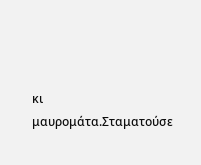κι μαυρομάτα.Σταματούσε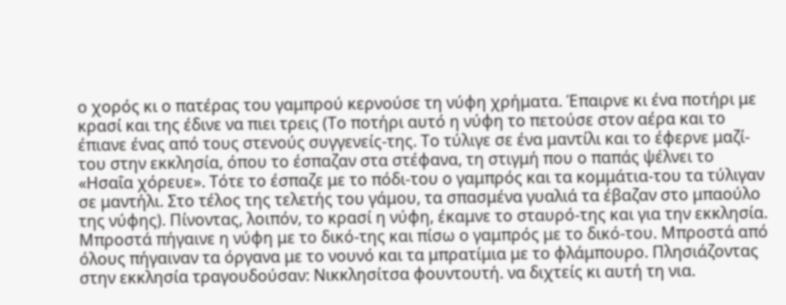ο χορός κι ο πατέρας του γαμπρού κερνούσε τη νύφη χρήματα. Έπαιρνε κι ένα ποτήρι με κρασί και της έδινε να πιει τρεις (Το ποτήρι αυτό η νύφη το πετούσε στον αέρα και το έπιανε ένας από τους στενούς συγγενείς-της. Το τύλιγε σε ένα μαντίλι και το έφερνε μαζί-του στην εκκλησία, όπου το έσπαζαν στα στέφανα, τη στιγμή που ο παπάς ψέλνει το «Ησαΐα χόρευε». Τότε το έσπαζε με το πόδι-του ο γαμπρός και τα κομμάτια-του τα τύλιγαν σε μαντήλι. Στο τέλος της τελετής του γάμου, τα σπασμένα γυαλιά τα έβαζαν στο μπαούλο της νύφης). Πίνοντας, λοιπόν, το κρασί η νύφη, έκαμνε το σταυρό-της και για την εκκλησία. Μπροστά πήγαινε η νύφη με το δικό-της και πίσω ο γαμπρός με το δικό-του. Μπροστά από όλους πήγαιναν τα όργανα με το νουνό και τα μπρατίμια με το φλάμπουρο. Πλησιάζοντας στην εκκλησία τραγουδούσαν: Νικκλησίτσα φουντουτή. να διχτείς κι αυτή τη νια.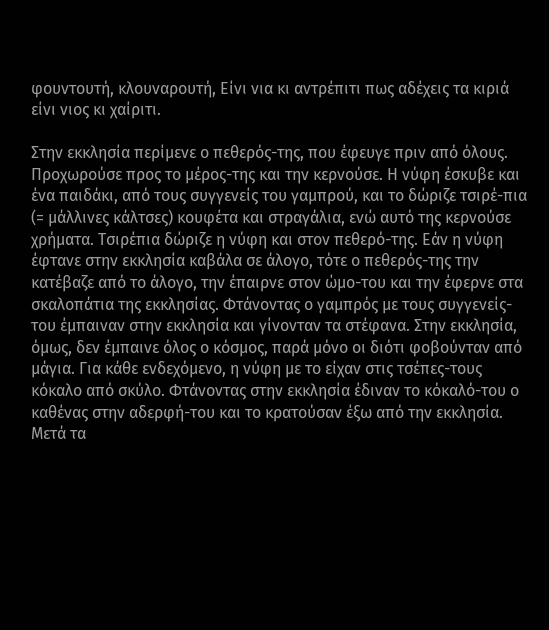φουντουτή, κλουναρουτή, Είνι νια κι αντρέπιτι πως αδέχεις τα κιριά είνι νιος κι χαίριτι.

Στην εκκλησία περίμενε ο πεθερός-της, που έφευγε πριν από όλους. Προχωρούσε προς το μέρος-της και την κερνούσε. Η νύφη έσκυβε και ένα παιδάκι, από τους συγγενείς του γαμπρού, και το δώριζε τσιρέ-πια (= μάλλινες κάλτσες) κουφέτα και στραγάλια, ενώ αυτό της κερνούσε χρήματα. Τσιρέπια δώριζε η νύφη και στον πεθερό-της. Εάν η νύφη έφτανε στην εκκλησία καβάλα σε άλογο, τότε ο πεθερός-της την κατέβαζε από το άλογο, την έπαιρνε στον ώμο-του και την έφερνε στα σκαλοπάτια της εκκλησίας. Φτάνοντας ο γαμπρός με τους συγγενείς-του έμπαιναν στην εκκλησία και γίνονταν τα στέφανα. Στην εκκλησία, όμως, δεν έμπαινε όλος ο κόσμος, παρά μόνο οι διότι φοβούνταν από μάγια. Για κάθε ενδεχόμενο, η νύφη με το είχαν στις τσέπες-τους κόκαλο από σκύλο. Φτάνοντας στην εκκλησία έδιναν το κόκαλό-του ο καθένας στην αδερφή-του και το κρατούσαν έξω από την εκκλησία. Μετά τα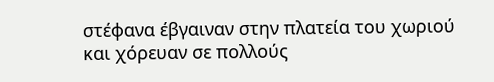στέφανα έβγαιναν στην πλατεία του χωριού και χόρευαν σε πολλούς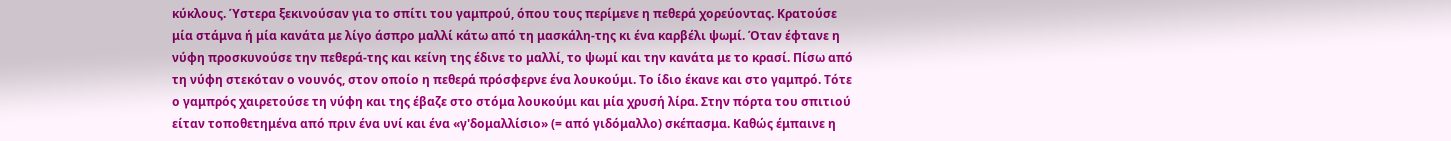κύκλους. Ύστερα ξεκινούσαν για το σπίτι του γαμπρού, όπου τους περίμενε η πεθερά χορεύοντας. Κρατούσε μία στάμνα ή μία κανάτα με λίγο άσπρο μαλλί κάτω από τη μασκάλη-της κι ένα καρβέλι ψωμί. Όταν έφτανε η νύφη προσκυνούσε την πεθερά-της και κείνη της έδινε το μαλλί, το ψωμί και την κανάτα με το κρασί. Πίσω από τη νύφη στεκόταν ο νουνός, στον οποίο η πεθερά πρόσφερνε ένα λουκούμι. Το ίδιο έκανε και στο γαμπρό. Τότε ο γαμπρός χαιρετούσε τη νύφη και της έβαζε στο στόμα λουκούμι και μία χρυσή λίρα. Στην πόρτα του σπιτιού είταν τοποθετημένα από πριν ένα υνί και ένα «γ'δομαλλίσιο» (= από γιδόμαλλο) σκέπασμα. Καθώς έμπαινε η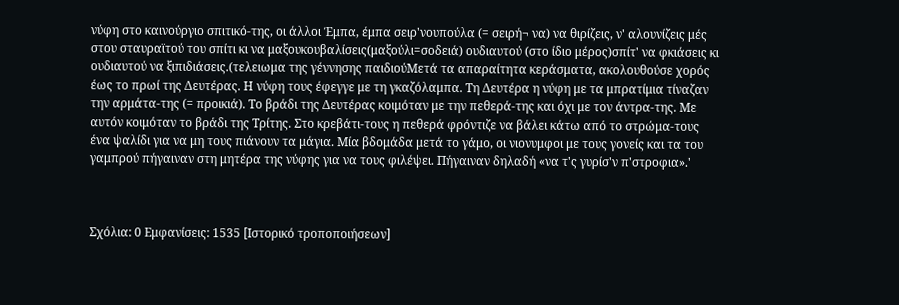νύφη στο καινούργιο σπιτικό-της, οι άλλοι Έμπα, έμπα σειρ'νουπούλα (= σειρή¬ να) να θιρίζεις, ν' αλουνίζεις μές στου σταυραϊτού του σπίτι κι να μαξουκουβαλίσεις(μαξούλι=σοδειά) ουδιαυτού (στο ίδιο μέρος)σπίτ' να φκιάσεις κι ουδιαυτού να ξιπιδιάσεις.(τελειωμα της γέννησης παιδιούΜετά τα απαραίτητα κεράσματα, ακολουθούσε χορός έως το πρωί της Δευτέρας. Η νύφη τους έφεγγε με τη γκαζόλαμπα. Τη Δευτέρα η νύφη με τα μπρατίμια τίναζαν την αρμάτα-της (= προικιά). Το βράδι της Δευτέρας κοιμόταν με την πεθερά-της και όχι με τον άντρα-της. Με αυτόν κοιμόταν το βράδι της Τρίτης. Στο κρεβάτι-τους η πεθερά φρόντιζε να βάλει κάτω από το στρώμα-τους ένα ψαλίδι για να μη τους πιάνουν τα μάγια. Μία βδομάδα μετά το γάμο, οι νιονυμφοι με τους γονείς και τα του γαμπρού πήγαιναν στη μητέρα της νύφης για να τους φιλέψει. Πήγαιναν δηλαδή «να τ'ς γυρίσ'ν π'στροφια».'



Σχόλια: 0 Εμφανίσεις: 1535 [Ιστορικό τροποποιήσεων]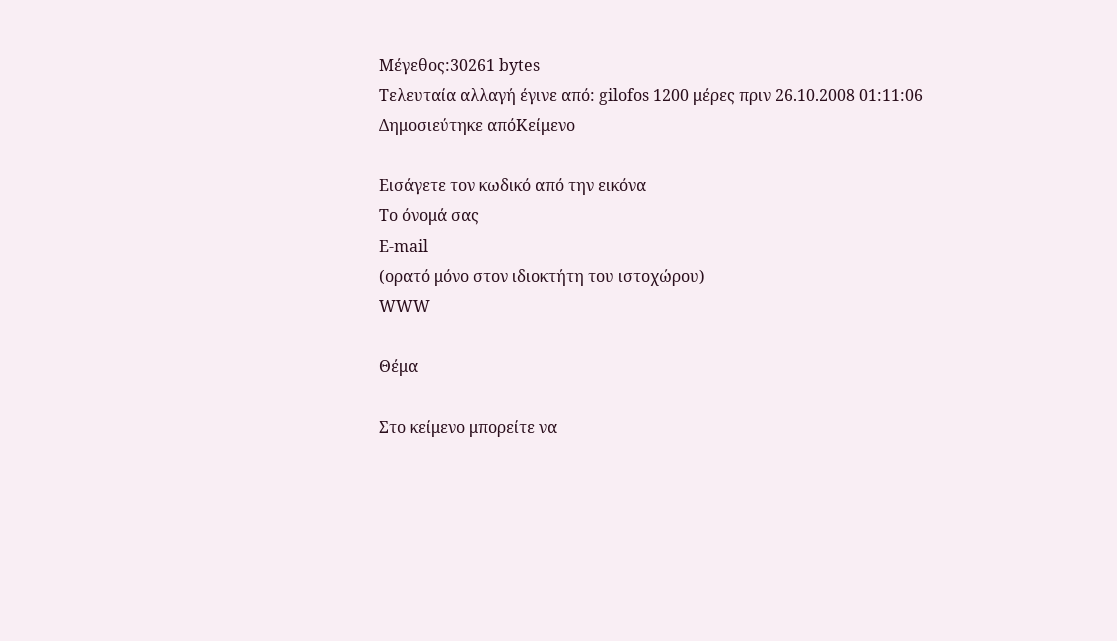Μέγεθος:30261 bytes
Τελευταία αλλαγή έγινε από: gilofos 1200 μέρες πριν 26.10.2008 01:11:06
Δημοσιεύτηκε απόΚείμενο

Εισάγετε τον κωδικό από την εικόνα
Το όνομά σας
E-mail
(ορατό μόνο στον ιδιοκτήτη του ιστοχώρου)
WWW

Θέμα

Στο κείμενο μπορείτε να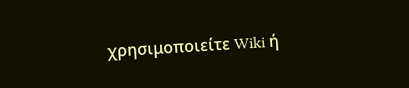χρησιμοποιείτε Wiki ή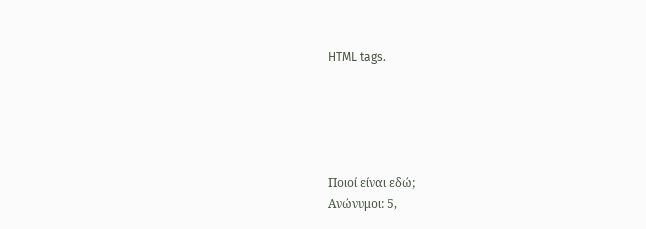HTML tags.





Ποιοί είναι εδώ;
Ανώνυμοι: 5,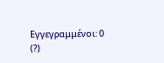Εγγεγραμμένοι: 0 (?)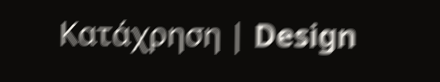Κατάχρηση | Design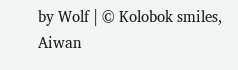by Wolf | © Kolobok smiles, Aiwan